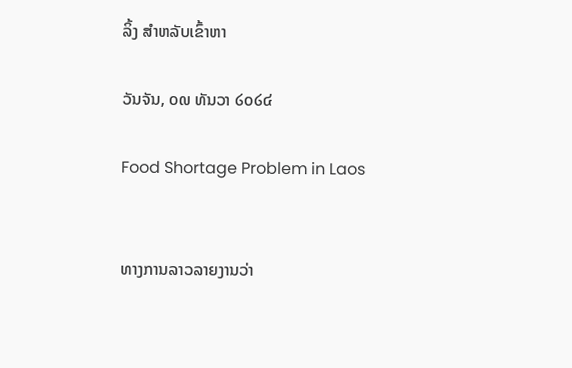ລິ້ງ ສຳຫລັບເຂົ້າຫາ

ວັນຈັນ, ໐໙ ທັນວາ ໒໐໒໔

Food Shortage Problem in Laos


ທາງການລາວລາຍງານວ່າ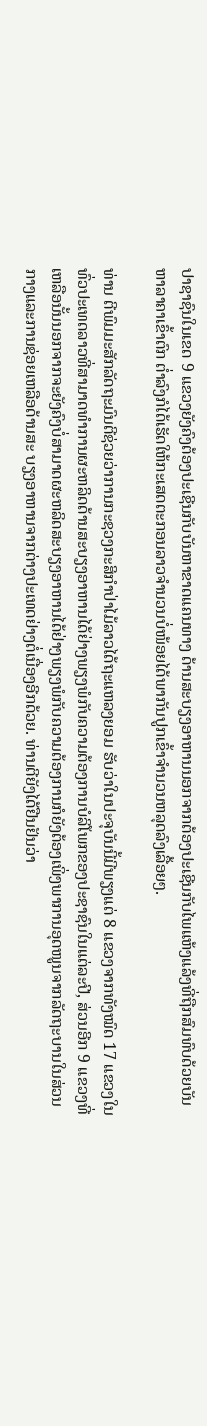ປາຊາຊົນໃນເຂດ 9 ແຂວງຍັງຄົງຕ້ອງປະເຊີນກັບບັນຫາຂາດແຄນທາງ ດ້ານສະບຽງອາຫານນອກຈາກຕ້ອງປະເຊີນກັບໄພແຫ້ງແລ້ງທີ່ຖືກສົມທົບດ້ວຍບັນຫາລາຄາເຂົ້າຕົກ ຕໍ່າລົງກໍໄດ້ເຮັດໃຫ້ກະເສດຕະກອນລາວຈຳນວນບໍ່ໜ້ອຍໄດ້ພາກັນປູກເຂົ້າຈຳນວນຫລຸດລົງເລື້ອຍໆ.

ທ່ານ ຕີພົມມະສັກລັດຖະມົນຕີຊ່ວຍວ່າການກະຊວງກະສິກຳປ່າໄມ້ລາວໄດ້ຖະແຫລງຍອມ ຮັບວ່າໃນປະຈຸບັນນີ້ມີພຽງແຕ່ 8 ແຂວງຈາກທັງໝົດ 17 ແຂວງໃນທົ່ວປະເທດລາວທີ່ສາມາດທຳການຜະຫລິດດ້ານສະບຽງອາຫານໄດ້ຢ່າງພຽງພໍກັບຄວາມຕ້ອງການບໍລິໂພກຂອງປະຊາຊົນໃນແຕ່ລະປີ, ສ່ວນອີກ 9 ແຂວງທີ່ເຫລືອນັ້ນນອກຈາກຈະຍັງຄົງບໍ່ສາມາດຜະຫລິດສະບຽງອາຫານໄດ້ຢ່າງພຽງພໍກັບຄວາມຕ້ອງການກໍຍັງຕ້ອງເພິ່ງພາການອຸດໜູນຈາກລັດຖະບານໃນສ່ວນກາງແລະການຊ່ອຍເຫລືອດ້ານສະ ບຽງອາຫານຈາກຕ່າງປະເທດຢ່າງຕໍ່ເນື່ອງອີກດ້ວຍ. ທ່ານຕີຍັງໄດ້ຢືນຢັນວ່າ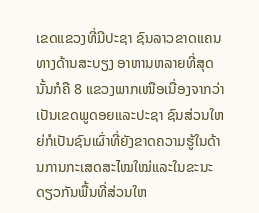ເຂດແຂວງທີ່ມີປະຊາ ຊົນລາວຂາດແຄນທາງດ້ານສະບຽງ ອາຫານຫລາຍທີ່ສຸດນັ້ນກໍຄື 8 ແຂວງພາກເໜືອເນື່ອງຈາກວ່າເປັນເຂດພູດອຍແລະປະຊາ ຊົນສ່ວນໃຫຍ່ກໍເປັນຊົນເຜົ່າທີ່ຍັງຂາດຄວາມຮູ້ໃນດ້ານການກະເສດສະໄໝໃໝ່ແລະໃນຂະນະດຽວກັນພື້ນທີ່ສ່ວນໃຫ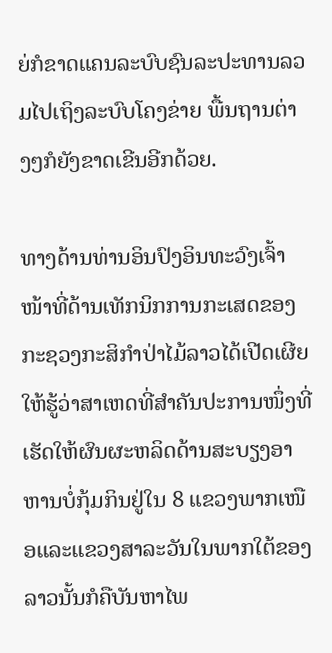ຍ່ກໍຂາດແຄນລະບົບຊົນລະປະທານລວມໄປເຖິງລະບົບໂຄງຂ່າຍ ພື້ນຖານຕ່າງໆກໍຍັງຂາດເຂີນອີກດ້ວຍ.

ທາງດ້ານທ່ານອິນປົງອິນທະວົງເຈົ້າໜ້າທີ່ດ້ານເທັກນິກການກະເສດຂອງກະຊວງກະສິກຳປ່າໄມ້ລາວໄດ້ເປີດເຜີຍໃຫ້ຮູ້ວ່າສາເຫດທີ່ສຳຄັນປະການໜຶ່ງທີ່ເຮັດໃຫ້ຜົນຜະຫລິດດ້ານສະບຽງອາຫານບໍ່ກຸ້ມກິນຢູ່ໃນ 8 ແຂວງພາກເໜືອແລະແຂວງສາລະວັນໃນພາກໃຕ້ຂອງລາວນັ້ນກໍຄືບັນຫາໄພ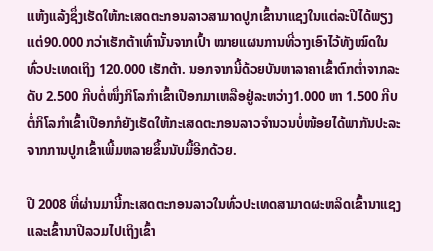ແຫ້ງແລ້ງຊຶ່ງເຮັດໃຫ້ກະເສດຕະກອນລາວສາມາດປູກເຂົ້ານາແຊງໃນແຕ່ລະປີໄດ້ພຽງແຕ່90.000 ກວ່າເຮັກຕ້າເທົ່ານັ້ນຈາກເປົ້າ ໝາຍແຜນການທີ່ວາງເອົາໄວ້ທັງໝົດໃນທົ່ວປະເທດເຖິງ 120.000 ເຮັກຕ້າ. ນອກຈາກນີ້ດ້ວຍບັນຫາລາຄາເຂົ້າຕົກຕໍ່າຈາກລະດັບ 2.500 ກີບຕໍ່ໜຶ່ງກິໂລກຳເຂົ້າເປືອກມາເຫລືອຢູ່ລະຫວ່າງ1.000 ຫາ 1.500 ກີບຕໍ່ກິໂລກຳເຂົ້າເປືອກກໍຍັງເຮັດໃຫ້ກະເສດຕະກອນລາວຈຳນວນບໍ່ໜ້ອຍໄດ້ພາກັນປະລະຈາກການປູກເຂົ້າເພີ້ມຫລາຍຂຶ້ນນັບມື້ອີກດ້ວຍ.

ປີ 2008 ທີ່ຜ່ານມານີ້ກະເສດຕະກອນລາວໃນທົ່ວປະເທດສາມາດຜະຫລິດເຂົ້ານາແຊງແລະເຂົ້ານາປີລວມໄປເຖິງເຂົ້າ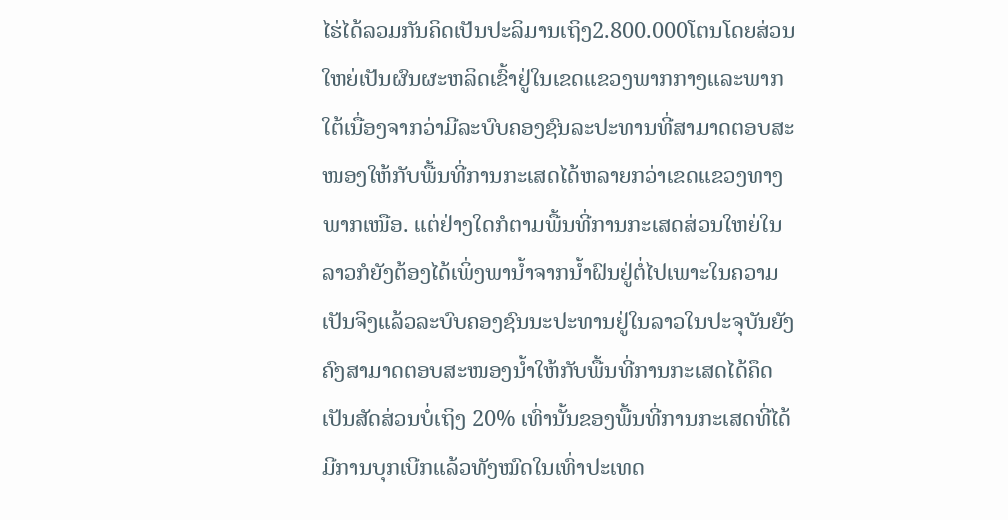ໄຮ່ໄດ້ລວມກັນຄິດເປັນປະລິມານເຖິງ2.800.000ໂຕນໂດຍສ່ວນໃຫຍ່ເປັນຜົນຜະຫລິດເຂົ້າຢູ່ໃນເຂດແຂວງພາກກາງແລະພາກໃຕ້ເນື່ອງຈາກວ່າມີລະບົບຄອງຊົນລະປະທານທີ່ສາມາດຕອບສະໜອງໃຫ້ກັບພື້ນທີ່ການກະເສດໄດ້ຫລາຍກວ່າເຂດແຂວງທາງພາກເໜືອ. ແຕ່ຢ່າງໃດກໍຕາມພື້ນທີ່ການກະເສດສ່ວນໃຫຍ່ໃນລາວກໍຍັງຕ້ອງໄດ້ເພິ່ງພານໍ້າຈາກນ້ຳຝົນຢູ່ຕໍ່ໄປເພາະໃນຄວາມເປັນຈິງແລ້ວລະບົບຄອງຊົນນະປະທານຢູ່ໃນລາວໃນປະຈຸບັນຍັງຄົງສາມາດຕອບສະໜອງນ້ຳໃຫ້ກັບພື້ນທີ່ການກະເສດໄດ້ຄຶດເປັນສັດສ່ວນບໍ່ເຖິງ 20% ເທົ່ານັ້ນຂອງພື້ນທີ່ການກະເສດທີ່ໄດ້ມີການບຸກເບີກແລ້ວທັງໝົດໃນເທົ່າປະເທດ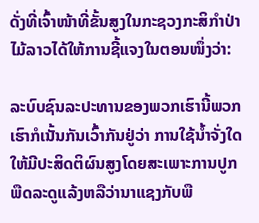ດັ່ງທີ່ເຈົ້າໜ້າທີ່ຂັ້ນສູງໃນກະຊວງກະສິກຳປ່າໄມ້ລາວໄດ້ໃຫ້ການຊີ້ແຈງໃນຕອນໜຶ່ງວ່າ:

ລະບົບຊົນລະປະທານຂອງພວກເຮົານີ້ພວກເຮົາກໍເນັ້ນກັນເວົ້າກັນຢູ່ວ່າ ການໃຊ້ນ້ຳຈັ່ງໃດໃຫ້ມີປະສິດຕິຜົນສູງໂດຍສະເພາະການປູກພືດລະດູແລ້ງຫລືວ່ານາແຊງກັບພື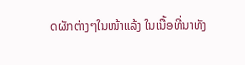ດຜັກຕ່າງໆໃນໜ້າແລ້ງ ໃນເນື້ອທີ່ນາທັງ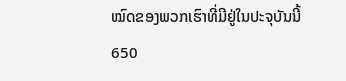ໝົດຂອງພວກເຮົາທີ່ມີຢູ່ໃນປະຈຸບັນນີ້ 650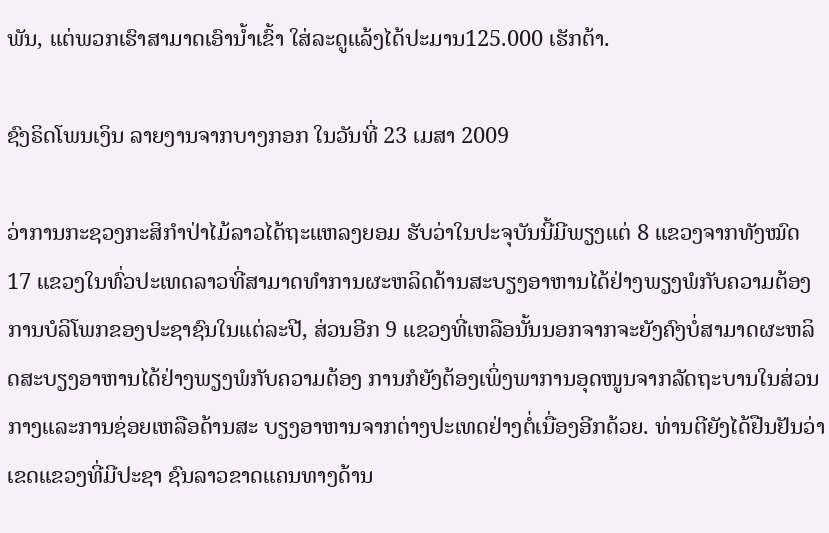ພັນ, ແຕ່ພວກເຮົາສາມາດເອົານ້ຳເຂົ້າ ໃສ່ລະດູແລ້ງໄດ້ປະມານ125.000 ເຮັກຕ້າ.

ຊົງຣິດໂພນເງິນ ລາຍງານຈາກບາງກອກ ໃນວັນທີ່ 23 ເມສາ 2009

ວ່າການກະຊວງກະສິກຳປ່າໄມ້ລາວໄດ້ຖະແຫລງຍອມ ຮັບວ່າໃນປະຈຸບັນນີ້ມີພຽງແຕ່ 8 ແຂວງຈາກທັງໝົດ 17 ແຂວງໃນທົ່ວປະເທດລາວທີ່ສາມາດທຳການຜະຫລິດດ້ານສະບຽງອາຫານໄດ້ຢ່າງພຽງພໍກັບຄວາມຕ້ອງການບໍລິໂພກຂອງປະຊາຊົນໃນແຕ່ລະປີ, ສ່ວນອີກ 9 ແຂວງທີ່ເຫລືອນັ້ນນອກຈາກຈະຍັງຄົງບໍ່ສາມາດຜະຫລິດສະບຽງອາຫານໄດ້ຢ່າງພຽງພໍກັບຄວາມຕ້ອງ ການກໍຍັງຕ້ອງເພິ່ງພາການອຸດໜູນຈາກລັດຖະບານໃນສ່ວນກາງແລະການຊ່ອຍເຫລືອດ້ານສະ ບຽງອາຫານຈາກຕ່າງປະເທດຢ່າງຕໍ່ເນື່ອງອີກດ້ວຍ. ທ່ານຕີຍັງໄດ້ຢືນຢັນວ່າເຂດແຂວງທີ່ມີປະຊາ ຊົນລາວຂາດແຄນທາງດ້ານ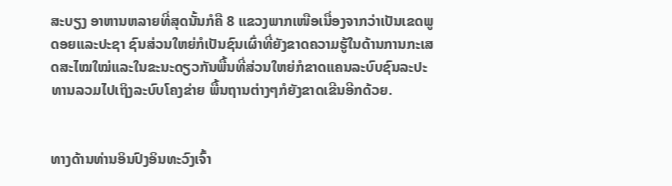ສະບຽງ ອາຫານຫລາຍທີ່ສຸດນັ້ນກໍຄື 8 ແຂວງພາກເໜືອເນື່ອງຈາກວ່າເປັນເຂດພູດອຍແລະປະຊາ ຊົນສ່ວນໃຫຍ່ກໍເປັນຊົນເຜົ່າທີ່ຍັງຂາດຄວາມຮູ້ໃນດ້ານການກະເສດສະໄໝໃໝ່ແລະໃນຂະນະດຽວກັນພື້ນທີ່ສ່ວນໃຫຍ່ກໍຂາດແຄນລະບົບຊົນລະປະທານລວມໄປເຖິງລະບົບໂຄງຂ່າຍ ພື້ນຖານຕ່າງໆກໍຍັງຂາດເຂີນອີກດ້ວຍ.


ທາງດ້ານທ່ານອິນປົງອິນທະວົງເຈົ້າ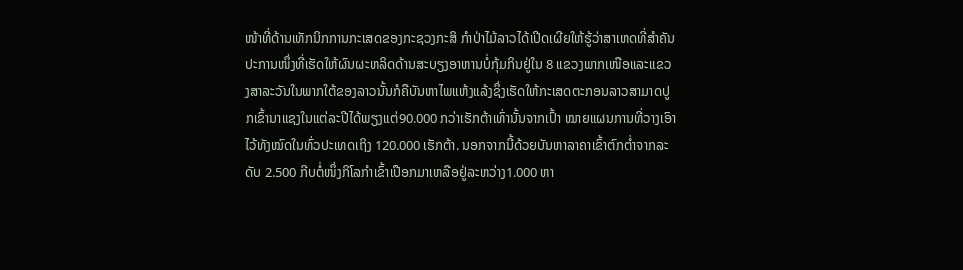ໜ້າທີ່ດ້ານເທັກນິກການກະເສດຂອງກະຊວງກະສິ ກຳປ່າໄມ້ລາວໄດ້ເປີດເຜີຍໃຫ້ຮູ້ວ່າສາເຫດທີ່ສຳຄັນປະການໜຶ່ງທີ່ເຮັດໃຫ້ຜົນຜະຫລິດດ້ານສະບຽງອາຫານບໍ່ກຸ້ມກິນຢູ່ໃນ 8 ແຂວງພາກເໜືອແລະແຂວງສາລະວັນໃນພາກໃຕ້ຂອງລາວນັ້ນກໍຄືບັນຫາໄພແຫ້ງແລ້ງຊຶ່ງເຮັດໃຫ້ກະເສດຕະກອນລາວສາມາດປູກເຂົ້ານາແຊງໃນແຕ່ລະປີໄດ້ພຽງແຕ່90.000 ກວ່າເຮັກຕ້າເທົ່ານັ້ນຈາກເປົ້າ ໝາຍແຜນການທີ່ວາງເອົາໄວ້ທັງໝົດໃນທົ່ວປະເທດເຖິງ 120.000 ເຮັກຕ້າ. ນອກຈາກນີ້ດ້ວຍບັນຫາລາຄາເຂົ້າຕົກຕໍ່າຈາກລະດັບ 2.500 ກີບຕໍ່ໜຶ່ງກິໂລກຳເຂົ້າເປືອກມາເຫລືອຢູ່ລະຫວ່າງ1.000 ຫາ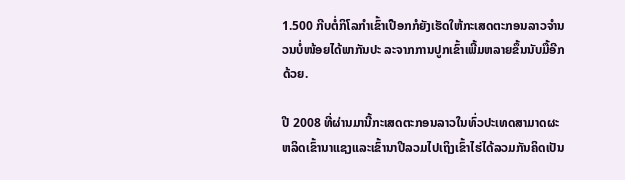1.500 ກີບຕໍ່ກິໂລກຳເຂົ້າເປືອກກໍຍັງເຮັດໃຫ້ກະເສດຕະກອນລາວຈຳນວນບໍ່ໜ້ອຍໄດ້ພາກັນປະ ລະຈາກການປູກເຂົ້າເພີ້ມຫລາຍຂຶ້ນນັບມື້ອີກດ້ວຍ.

ປີ 2008 ທີ່ຜ່ານມານີ້ກະເສດຕະກອນລາວໃນທົ່ວປະເທດສາມາດຜະຫລິດເຂົ້ານາແຊງແລະເຂົ້ານາປີລວມໄປເຖິງເຂົ້າໄຮ່ໄດ້ລວມກັນຄິດເປັນ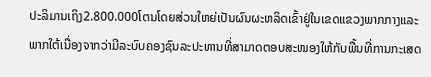ປະລິມານເຖິງ2.800.000ໂຕນໂດຍສ່ວນໃຫຍ່ເປັນຜົນຜະຫລິດເຂົ້າຢູ່ໃນເຂດແຂວງພາກກາງແລະພາກໃຕ້ເນື່ອງຈາກວ່າມີລະບົບຄອງຊົນລະປະທານທີ່ສາມາດຕອບສະໜອງໃຫ້ກັບພື້ນທີ່ການກະເສດ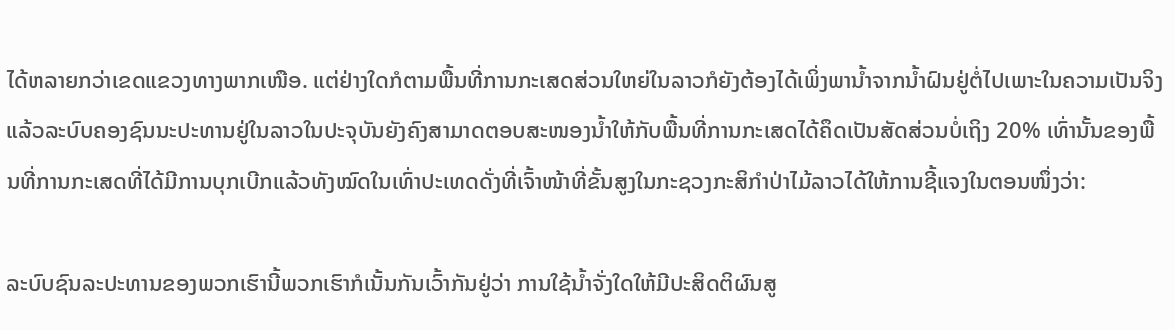ໄດ້ຫລາຍກວ່າເຂດແຂວງທາງພາກເໜືອ. ແຕ່ຢ່າງໃດກໍຕາມພື້ນທີ່ການກະເສດສ່ວນໃຫຍ່ໃນລາວກໍຍັງຕ້ອງໄດ້ເພິ່ງພານໍ້າຈາກນ້ຳຝົນຢູ່ຕໍ່ໄປເພາະໃນຄວາມເປັນຈິງແລ້ວລະບົບຄອງຊົນນະປະທານຢູ່ໃນລາວໃນປະຈຸບັນຍັງຄົງສາມາດຕອບສະໜອງນ້ຳໃຫ້ກັບພື້ນທີ່ການກະເສດໄດ້ຄຶດເປັນສັດສ່ວນບໍ່ເຖິງ 20% ເທົ່ານັ້ນຂອງພື້ນທີ່ການກະເສດທີ່ໄດ້ມີການບຸກເບີກແລ້ວທັງໝົດໃນເທົ່າປະເທດດັ່ງທີ່ເຈົ້າໜ້າທີ່ຂັ້ນສູງໃນກະຊວງກະສິກຳປ່າໄມ້ລາວໄດ້ໃຫ້ການຊີ້ແຈງໃນຕອນໜຶ່ງວ່າ:

ລະບົບຊົນລະປະທານຂອງພວກເຮົານີ້ພວກເຮົາກໍເນັ້ນກັນເວົ້າກັນຢູ່ວ່າ ການໃຊ້ນ້ຳຈັ່ງໃດໃຫ້ມີປະສິດຕິຜົນສູ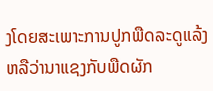ງໂດຍສະເພາະການປູກພືດລະດູແລ້ງຫລືວ່ານາແຊງກັບພືດຜັກ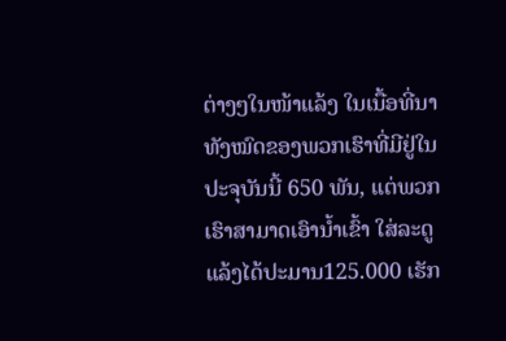ຕ່າງໆໃນໜ້າແລ້ງ ໃນເນື້ອທີ່ນາທັງໝົດຂອງພວກເຮົາທີ່ມີຢູ່ໃນປະຈຸບັນນີ້ 650 ພັນ, ແຕ່ພວກເຮົາສາມາດເອົານ້ຳເຂົ້າ ໃສ່ລະດູແລ້ງໄດ້ປະມານ125.000 ເຮັກ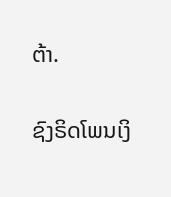ຕ້າ.

ຊົງຣິດໂພນເງິ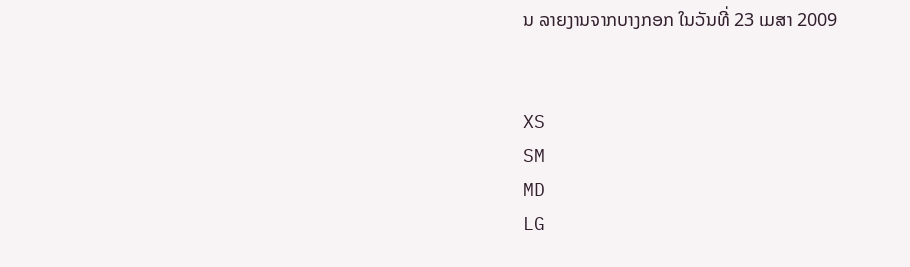ນ ລາຍງານຈາກບາງກອກ ໃນວັນທີ່ 23 ເມສາ 2009


XS
SM
MD
LG